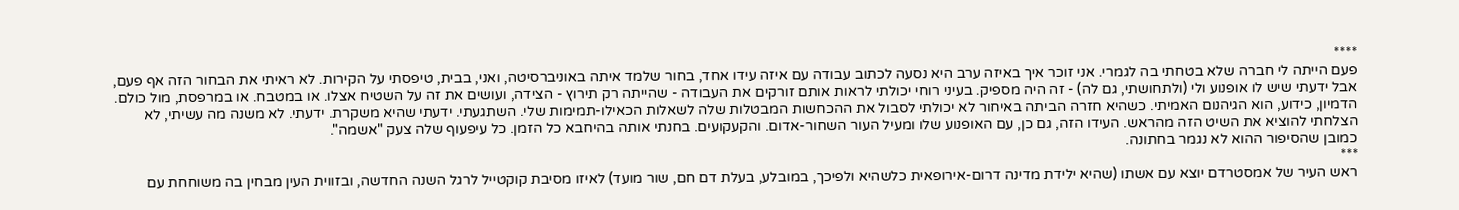****
פעם הייתה לי חברה שלא בטחתי בה לגמרי. אני זוכר איך באיזה ערב היא נסעה לכתוב עבודה עם איזה עידו אחד, בחור שלמד איתה באוניברסיטה, ואני, בבית, טיפסתי על הקירות. לא ראיתי את הבחור הזה אף פעם, אבל ידעתי שיש לו אופנוע ולי (ולתחושתי, גם לה) - זה היה מספיק. בעיני רוחי יכולתי לראות אותם זורקים את העבודה - שהייתה רק תירוץ - הצידה, ועושים את זה על השטיח אצלו. או במטבח. או במרפסת, מול כולם. הדמיון, כידוע, הוא הגיהנום האמיתי. כשהיא חזרה הביתה באיחור לא יכולתי לסבול את ההכחשות המבטלות שלה לשאלות הכאילו-תמימות שלי. השתגעתי. ידעתי שהיא משקרת. ידעתי. לא משנה מה עשיתי, לא הצלחתי להוציא את השיט הזה מהראש. העידו הזה, גם כן, עם האופנוע שלו ומעיל העור השחור-אדום. והקעקועים. בחנתי אותה בהיחבא כל הזמן. כל עיפעוף שלה צעק "אשמה".
כמובן שהסיפור ההוא לא נגמר בחתונה.
***
ראש העיר של אמסטרדם יוצא עם אשתו (שהיא ילידת מדינה דרום-אירופאית כלשהיא ולפיכך, במובלע, בעלת דם חם, שור מועד) לאיזו מסיבת קוקטייל לרגל השנה החדשה, ובזווית העין מבחין בה משוחחת עם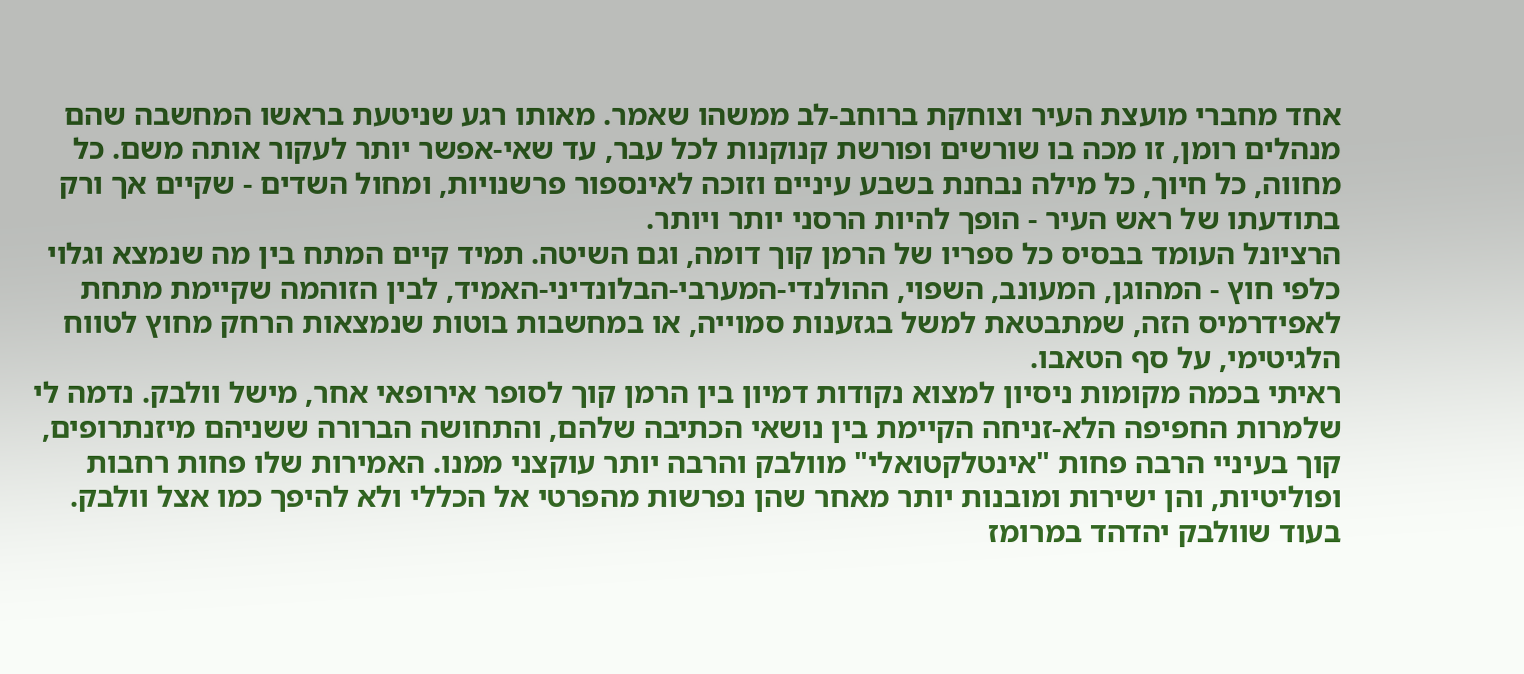אחד מחברי מועצת העיר וצוחקת ברוחב-לב ממשהו שאמר. מאותו רגע שניטעת בראשו המחשבה שהם מנהלים רומן, זו מכה בו שורשים ופורשת קנוקנות לכל עבר, עד שאי-אפשר יותר לעקור אותה משם. כל מחווה, כל חיוך, כל מילה נבחנת בשבע עיניים וזוכה לאינספור פרשנויות, ומחול השדים - שקיים אך ורק בתודעתו של ראש העיר - הופך להיות הרסני יותר ויותר.
הרציונל העומד בבסיס כל ספריו של הרמן קוך דומה, וגם השיטה. תמיד קיים המתח בין מה שנמצא וגלוי כלפי חוץ - המהוגן, המעונב, השפוי, ההולנדי-המערבי-הבלונדיני-האמיד, לבין הזוהמה שקיימת מתחת לאפידרמיס הזה, שמתבטאת למשל בגזענות סמוייה, או במחשבות בוטות שנמצאות הרחק מחוץ לטווח הלגיטימי, על סף הטאבו.
ראיתי בכמה מקומות ניסיון למצוא נקודות דמיון בין הרמן קוך לסופר אירופאי אחר, מישל וולבק. נדמה לי שלמרות החפיפה הלא-זניחה הקיימת בין נושאי הכתיבה שלהם, והתחושה הברורה ששניהם מיזנתרופים, קוך בעיניי הרבה פחות "אינטלקטואלי" מוולבק והרבה יותר עוקצני ממנו. האמירות שלו פחות רחבות ופוליטיות, והן ישירות ומובנות יותר מאחר שהן נפרשות מהפרטי אל הכללי ולא להיפך כמו אצל וולבק. בעוד שוולבק יהדהד במרומז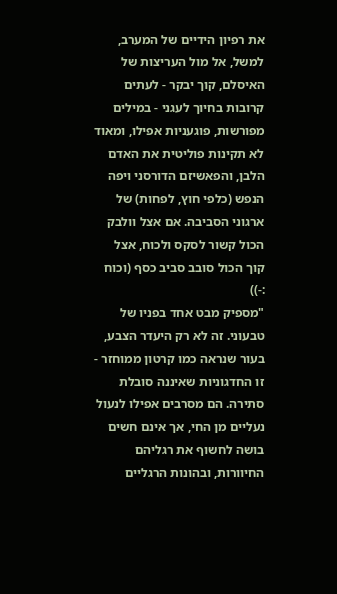את רפיון הידיים של המערב, למשל, אל מול העריצות של האיסלם, קוך יבקר - לעתים קרובות בחיוך לעגני - במילים מפורשות, פוגעניות אפילו, ומאוד לא תקינות פוליטית את האדם הלבן, והפאשיזם הדורסני ויפה הנפש (כלפי חוץ, לפחות) של ארגוני הסביבה. אם אצל וולבק הכול קשור לסקס ולכוח, אצל קוך הכול סובב סביב כסף (וכוח :-))
"מספיק מבט אחד בפניו של טבעוני. זה לא רק היעדר הצבע, בעור שנראה כמו קרטון ממוחזר - זו החדגוניות שאיננה סובלת סתירה. הם מסרבים אפילו לנעול נעליים מן החי, אך אינם חשים בושה לחשוף את רגליהם החיוורות, ובהונות הרגליים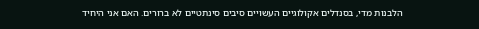הלבנות מדי, בסנדלים אקולוגיים העשויים סיבים סינתטיים לא ברורים. האם אני היחיד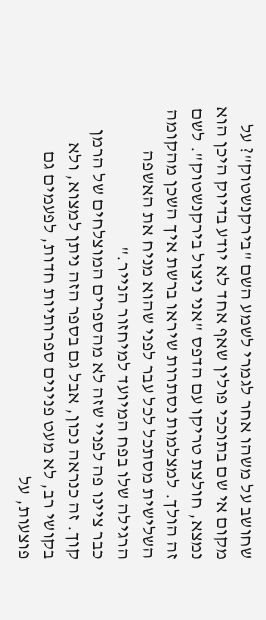שחושב על משהו אחר לגמרי לשמע השם "בירקנשטוק"? על מקום אי שם בתוככי פולין שאף אחד לא יודע בדיוק היכן הוא נמצא, חולצת טריקו עם הדפס "אני ניצול בירקנשטוק". לשם זה הולך. למצלמות נסתרות שיראו ברשת איך השכן מהקומה השלישית מסתכל לכל עבר לפני שהוא מניח את האשפה הרגילה שלו בפח המיועד למיחזור הנייר."
כבר ציינו פה לפניי שזה לא מהספרים המוצלחים של הרמן קוך. זה כנראה נכון, אבל גם בספר הזה ניתן למצוא, ולא בקושי רב, לא מעט פנינים ספרותיות חדות, לפעמים גם פוצעות, על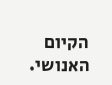הקיום האנושי.